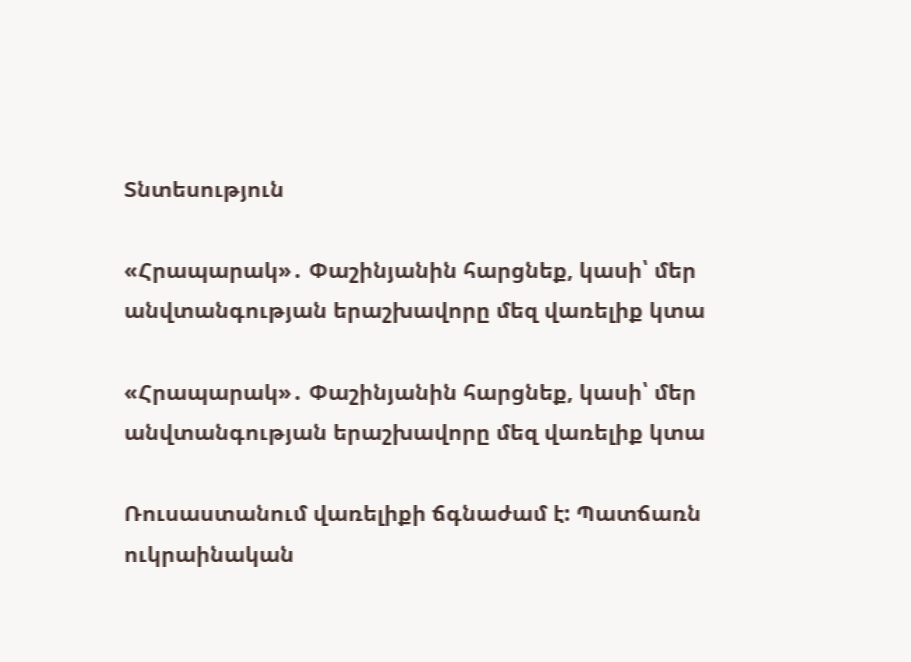Տնտեսություն

«Հրապարակ»․ Փաշինյանին հարցնեք, կասի՝ մեր անվտանգության երաշխավորը մեզ վառելիք կտա

«Հրապարակ»․ Փաշինյանին հարցնեք, կասի՝ մեր անվտանգության երաշխավորը մեզ վառելիք կտա

Ռուսաստանում վառելիքի ճգնաժամ է: Պատճառն ուկրաինական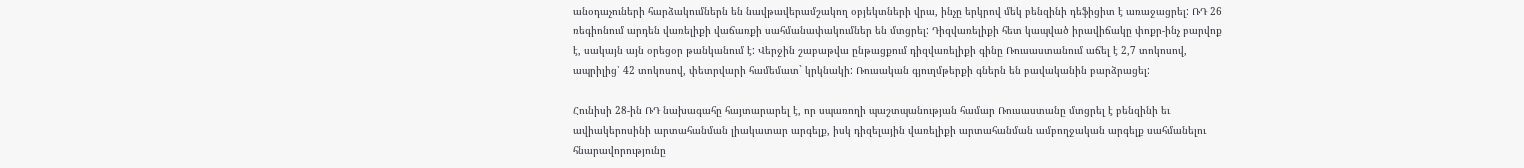անօդաչուների հարձակումներն են նավթավերամշակող օբյեկտների վրա, ինչը երկրով մեկ բենզինի դեֆիցիտ է առաջացրել: ՌԴ 26 ռեգիոնում արդեն վառելիքի վաճառքի սահմանափակումներ են մտցրել: Դիզվառելիքի հետ կապված իրավիճակը փոքր-ինչ բարվոք է, սակայն այն օրեցօր թանկանում է: Վերջին շաբաթվա ընթացքում դիզվառելիքի գինը Ռուսաստանում աճել է 2,7 տոկոսով, ապրիլից՝ 42 տոկոսով, փետրվարի համեմատ` կրկնակի: Ռուսական գյուղմթերքի գներն են բավականին բարձրացել:

Հունիսի 28-ին ՌԴ նախագահը հայտարարել է, որ սպառողի պաշտպանության համար Ռուսաստանը մտցրել է բենզինի եւ ավիակերոսինի արտահանման լիակատար արգելք, իսկ դիզելային վառելիքի արտահանման ամբողջական արգելք սահմանելու հնարավորությունը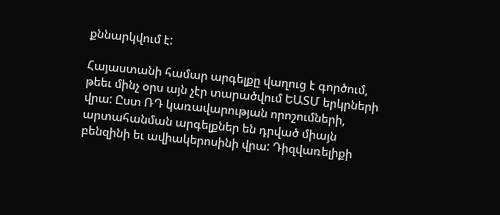քննարկվում է:

Հայաստանի համար արգելքը վաղուց է գործում, թեեւ մինչ օրս այն չէր տարածվում ԵԱՏՄ երկրների վրա: Ըստ ՌԴ կառավարության որոշումների, արտահանման արգելքներ են դրված միայն բենզինի եւ ավիակերոսինի վրա: Դիզվառելիքի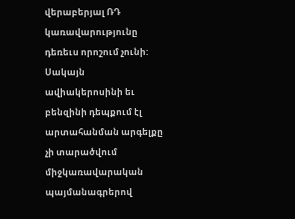վերաբերյալ ՌԴ կառավարությունը դեռեւս որոշում չունի: Սակայն ավիակերոսինի եւ բենզինի դեպքում էլ արտահանման արգելքը չի տարածվում միջկառավարական պայմանագրերով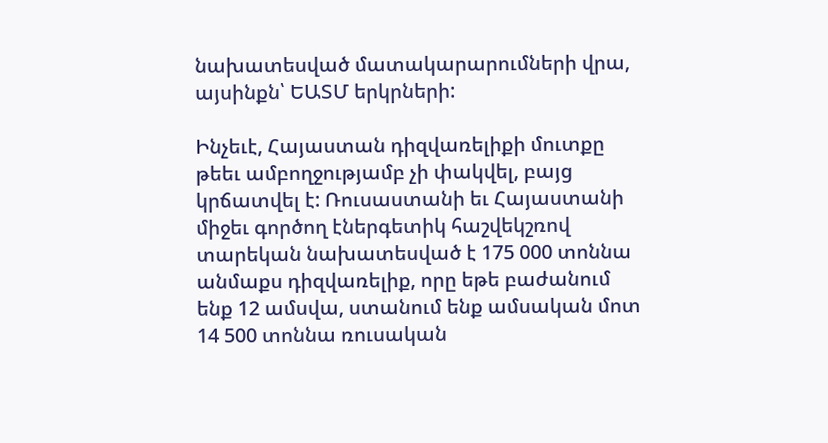նախատեսված մատակարարումների վրա, այսինքն՝ ԵԱՏՄ երկրների:

Ինչեւէ, Հայաստան դիզվառելիքի մուտքը թեեւ ամբողջությամբ չի փակվել, բայց կրճատվել է: Ռուսաստանի եւ Հայաստանի միջեւ գործող էներգետիկ հաշվեկշռով տարեկան նախատեսված է 175 000 տոննա անմաքս դիզվառելիք, որը եթե բաժանում ենք 12 ամսվա, ստանում ենք ամսական մոտ 14 500 տոննա ռուսական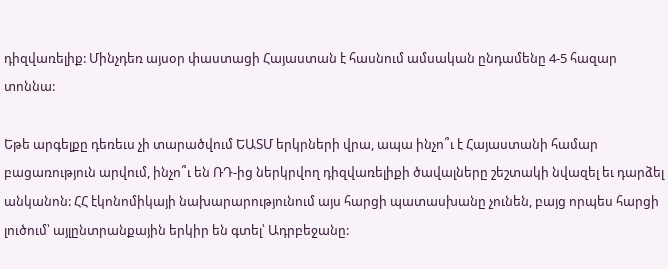դիզվառելիք: Մինչդեռ այսօր փաստացի Հայաստան է հասնում ամսական ընդամենը 4-5 հազար տոննա:

Եթե արգելքը դեռեւս չի տարածվում ԵԱՏՄ երկրների վրա, ապա ինչո՞ւ է Հայաստանի համար բացառություն արվում, ինչո՞ւ են ՌԴ-ից ներկրվող դիզվառելիքի ծավալները շեշտակի նվազել եւ դարձել անկանոն: ՀՀ էկոնոմիկայի նախարարությունում այս հարցի պատասխանը չունեն, բայց որպես հարցի լուծում՝ այլընտրանքային երկիր են գտել՝ Ադրբեջանը: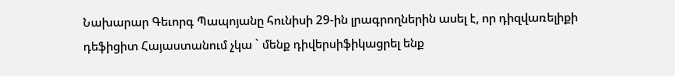Նախարար Գեւորգ Պապոյանը հունիսի 29-ին լրագրողներին ասել է, որ դիզվառելիքի դեֆիցիտ Հայաստանում չկա ` մենք դիվերսիֆիկացրել ենք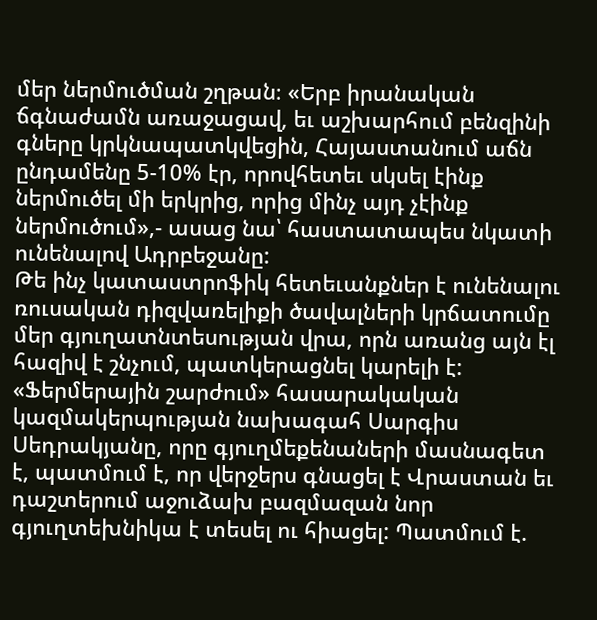մեր ներմուծման շղթան։ «Երբ իրանական ճգնաժամն առաջացավ, եւ աշխարհում բենզինի գները կրկնապատկվեցին, Հայաստանում աճն ընդամենը 5-10% էր, որովհետեւ սկսել էինք ներմուծել մի երկրից, որից մինչ այդ չէինք ներմուծում»,- ասաց նա՝ հաստատապես նկատի ունենալով Ադրբեջանը:
Թե ինչ կատաստրոֆիկ հետեւանքներ է ունենալու ռուսական դիզվառելիքի ծավալների կրճատումը մեր գյուղատնտեսության վրա, որն առանց այն էլ հազիվ է շնչում, պատկերացնել կարելի է: «Ֆերմերային շարժում» հասարակական կազմակերպության նախագահ Սարգիս Սեդրակյանը, որը գյուղմեքենաների մասնագետ է, պատմում է, որ վերջերս գնացել է Վրաստան եւ դաշտերում աջուձախ բազմազան նոր գյուղտեխնիկա է տեսել ու հիացել: Պատմում է.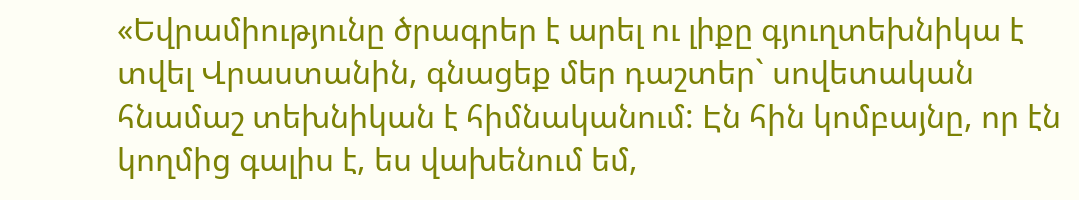«Եվրամիությունը ծրագրեր է արել ու լիքը գյուղտեխնիկա է տվել Վրաստանին, գնացեք մեր դաշտեր` սովետական հնամաշ տեխնիկան է հիմնականում: Էն հին կոմբայնը, որ էն կողմից գալիս է, ես վախենում եմ,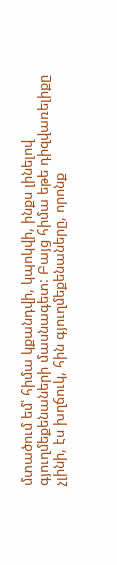մտածում եմ՝ հիմա կքանդվի, կպոկվի, ինքս լինելով գյուղմեքենաների մասնագետ: Բայց հիմա եթե դիզվառելիքը չլինի, էս խղճուկ, հին գյուղմեքենաները, որոնք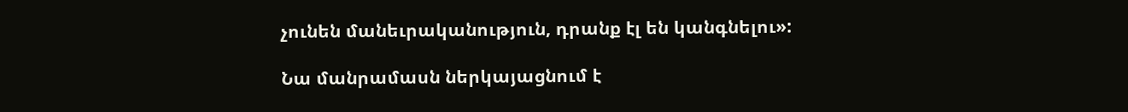չունեն մանեւրականություն, դրանք էլ են կանգնելու»:

Նա մանրամասն ներկայացնում է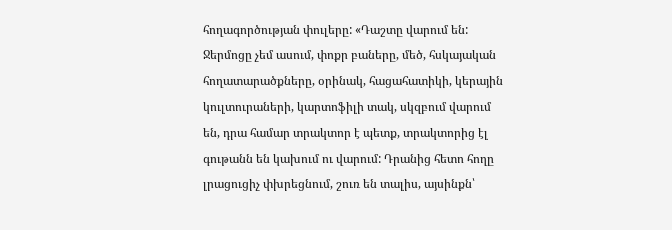հողագործության փուլերը: «Դաշտը վարում են: Ջերմոցը չեմ ասում, փոքր բաները, մեծ, հսկայական հողատարածքները, օրինակ, հացահատիկի, կերային կուլտուրաների, կարտոֆիլի տակ, սկզբում վարում են, դրա համար տրակտոր է պետք, տրակտորից էլ գութանն են կախում ու վարում: Դրանից հետո հողը լրացուցիչ փխրեցնում, շուռ են տալիս, այսինքն՝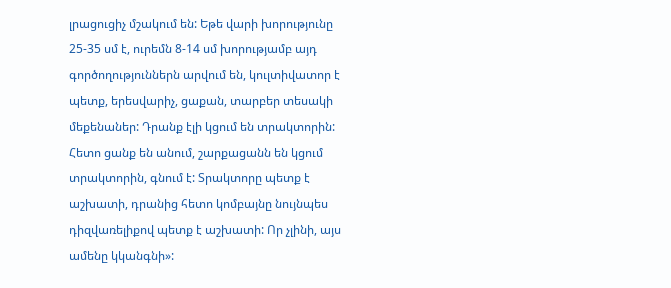լրացուցիչ մշակում են: Եթե վարի խորությունը 25-35 սմ է, ուրեմն 8-14 սմ խորությամբ այդ գործողություններն արվում են, կուլտիվատոր է պետք, երեսվարիչ, ցաքան, տարբեր տեսակի մեքենաներ: Դրանք էլի կցում են տրակտորին: Հետո ցանք են անում, շարքացանն են կցում տրակտորին, գնում է: Տրակտորը պետք է աշխատի, դրանից հետո կոմբայնը նույնպես դիզվառելիքով պետք է աշխատի: Որ չլինի, այս ամենը կկանգնի»: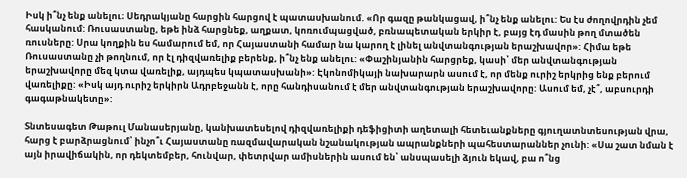Իսկ ի՞նչ ենք անելու։ Սեդրակյանը հարցին հարցով է պատասխանում. «Որ գազը թանկացավ, ի՞նչ ենք անելու: Ես էս ժողովրդին չեմ հասկանում: Ռուսաստանը, եթե ինձ հարցնեք, աղքատ, կոռումպացված, բռնապետական երկիր է, բայց էդ մասին թող մտածեն ռուսները: Սրա կողքին ես համարում եմ, որ Հայաստանի համար նա կարող է լինել անվտանգության երաշխավոր»: Հիմա եթե Ռուսաստանը չի թողնում, որ էլ դիզվառելիք բերենք, ի՞նչ ենք անելու: «Փաշինյանին հարցրեք, կասի՝ մեր անվտանգության երաշխավորը մեզ կտա վառելիք, այդպես կպատասխանի»: Էկոնոմիկայի նախարարն ասում է, որ մենք ուրիշ երկրից ենք բերում վառելիքը: «Իսկ այդ ուրիշ երկիրն Ադրբեջանն է, որը հանդիսանում է մեր անվտանգության երաշխավորը: Ասում եմ, չէ՞, աբսուրդի գագաթնակետը»:

Տնտեսագետ Թաթուլ Մանասերյանը, կանխատեսելով դիզվառելիքի դեֆիցիտի աղետալի հետեւանքները գյուղատնտեսության վրա, հարց է բարձրացնում՝ ինչո՞ւ Հայաստանը ռազմավարական նշանակության ապրանքների պահեստարաններ չունի: «Սա շատ նման է այն իրավիճակին, որ դեկտեմբեր, հունվար, փետրվար ամիսներին ասում են՝ անսպասելի ձյուն եկավ, բա ո՞նց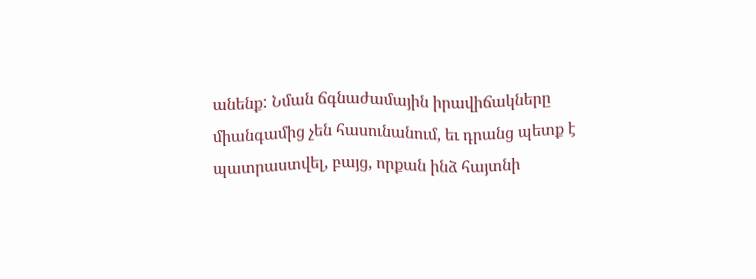անենք: Նման ճգնաժամային իրավիճակները միանգամից չեն հասունանում, եւ դրանց պետք է պատրաստվել, բայց, որքան ինձ հայտնի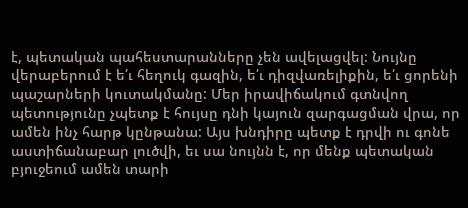է, պետական պահեստարանները չեն ավելացվել: Նույնը վերաբերում է ե՛ւ հեղուկ գազին, ե՛ւ դիզվառելիքին, ե՛ւ ցորենի պաշարների կուտակմանը: Մեր իրավիճակում գտնվող պետությունը չպետք է հույսը դնի կայուն զարգացման վրա, որ ամեն ինչ հարթ կընթանա: Այս խնդիրը պետք է դրվի ու գոնե աստիճանաբար լուծվի, եւ սա նույնն է, որ մենք պետական բյուջեում ամեն տարի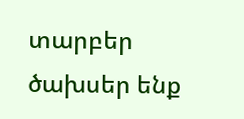տարբեր ծախսեր ենք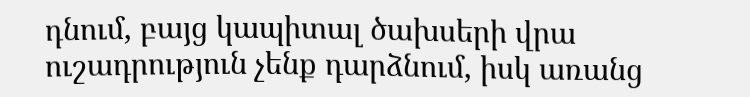դնում, բայց կապիտալ ծախսերի վրա ուշադրություն չենք դարձնում, իսկ առանց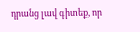դրանց լավ գիտեք, որ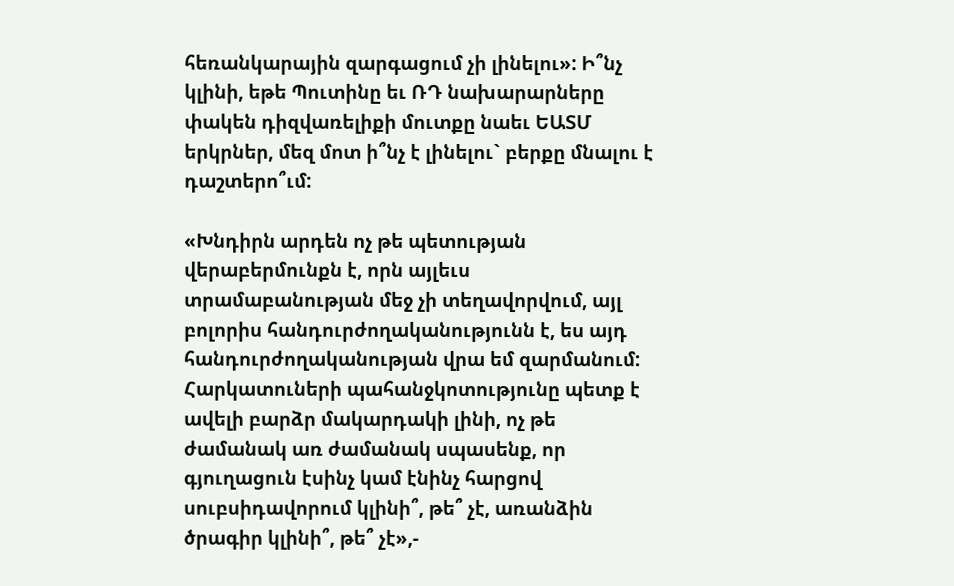հեռանկարային զարգացում չի լինելու»: Ի՞նչ կլինի, եթե Պուտինը եւ ՌԴ նախարարները փակեն դիզվառելիքի մուտքը նաեւ ԵԱՏՄ երկրներ, մեզ մոտ ի՞նչ է լինելու` բերքը մնալու է դաշտերո՞ւմ:

«Խնդիրն արդեն ոչ թե պետության վերաբերմունքն է, որն այլեւս տրամաբանության մեջ չի տեղավորվում, այլ բոլորիս հանդուրժողականությունն է, ես այդ հանդուրժողականության վրա եմ զարմանում: Հարկատուների պահանջկոտությունը պետք է ավելի բարձր մակարդակի լինի, ոչ թե ժամանակ առ ժամանակ սպասենք, որ գյուղացուն էսինչ կամ էնինչ հարցով սուբսիդավորում կլինի՞, թե՞ չէ, առանձին ծրագիր կլինի՞, թե՞ չէ»,-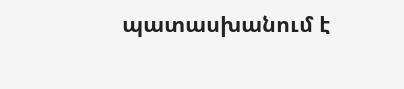պատասխանում է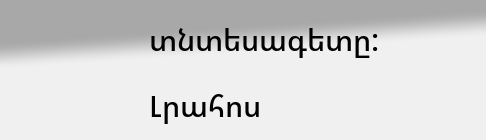տնտեսագետը:

Լրահոս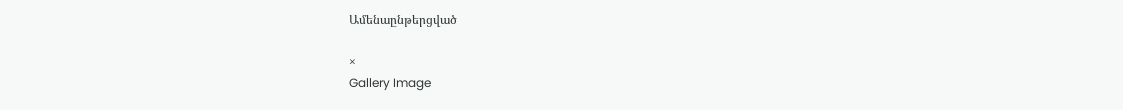Ամենաընթերցված

×
Gallery Image